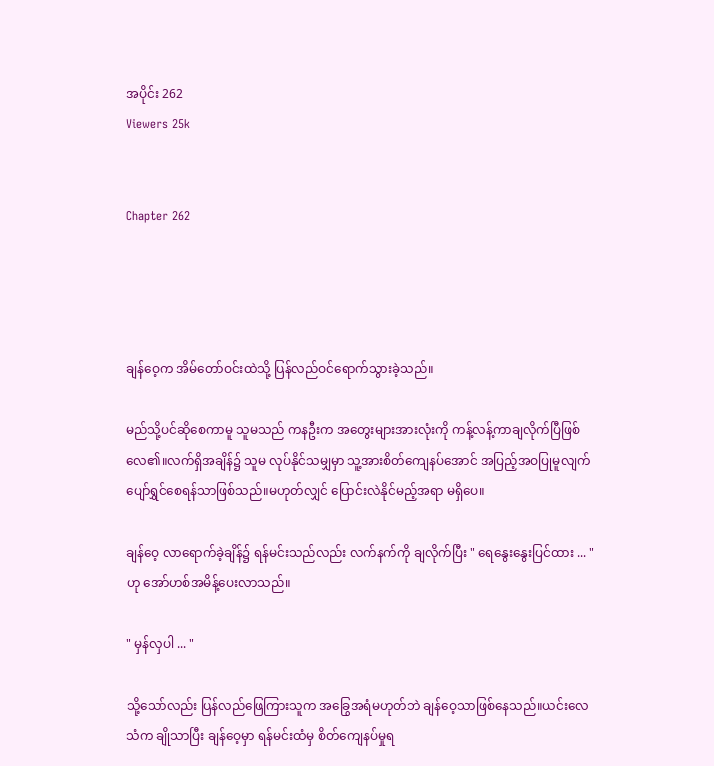အပိုင်း 262
Viewers 25k


Chapter 262




ချန်ဝေ့က အိမ်တော်ဝင်းထဲသို့ ပြန်လည်ဝင်ရောက်သွားခဲ့သည်။

မည်သို့ပင်ဆိုစေကာမူ သူမသည် ကနဦးက အတွေးများအားလုံးကို ကန့်လန့်ကာချလိုက်ပြီဖြစ်လေ၏။လက်ရှိအချိန်၌ သူမ လုပ်နိုင်သမျှမှာ သူ့အားစိတ်ကျေနပ်အောင် အပြည့်အဝပြုမူလျက် ပျော်ရွှင်စေရန်သာဖြစ်သည်။မဟုတ်လျှင် ပြောင်းလဲနိုင်မည့်အရာ မရှိပေ။

ချန်ဝေ့ လာရောက်ခဲ့ချိန်၌ ရန်မင်းသည်လည်း လက်နက်ကို ချလိုက်ပြီး " ရေနွေးနွေးပြင်ထား ... " ဟု အော်ဟစ်အမိန့်ပေးလာသည်။

" မှန်လှပါ ... "

သို့သော်လည်း ပြန်လည်ဖြေကြားသူက အခြွေအရံမဟုတ်ဘဲ ချန်ဝေ့သာဖြစ်နေသည်။ယင်းလေသံက ချိုသာပြီး ချန်ဝေ့မှာ ရန်မင်းထံမှ စိတ်ကျေနပ်မှုရ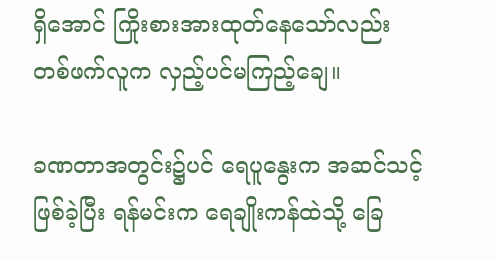ရှိအောင် ကြိုးစားအားထုတ်နေသော်လည်း တစ်ဖက်လူက လှည့်ပင်မကြည့်ချေ။

ခဏတာအတွင်း၌ပင် ရေပူနွေးက အဆင်သင့်ဖြစ်ခဲ့ပြီး ရန်မင်းက ရေချိုးကန်ထဲသို့ ခြေ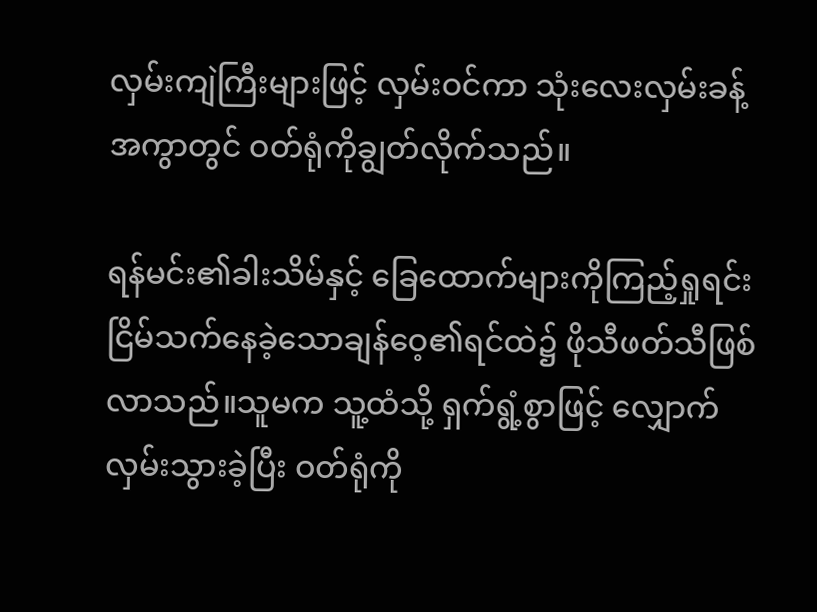လှမ်းကျဲကြီးများဖြင့် လှမ်းဝင်ကာ သုံးလေးလှမ်းခန့်အကွာတွင် ဝတ်ရုံကိုချွတ်လိုက်သည်။

ရန်မင်း၏ခါးသိမ်နှင့် ခြေထောက်များကိုကြည့်ရှုရင်း ငြိမ်သက်နေခဲ့သောချန်ဝေ့၏ရင်ထဲ၌ ဖိုသီဖတ်သီဖြစ်လာသည်။သူမက သူ့ထံသို့ ရှက်ရွံ့စွာဖြင့် လျှောက်လှမ်းသွားခဲ့ပြီး ဝတ်ရုံကို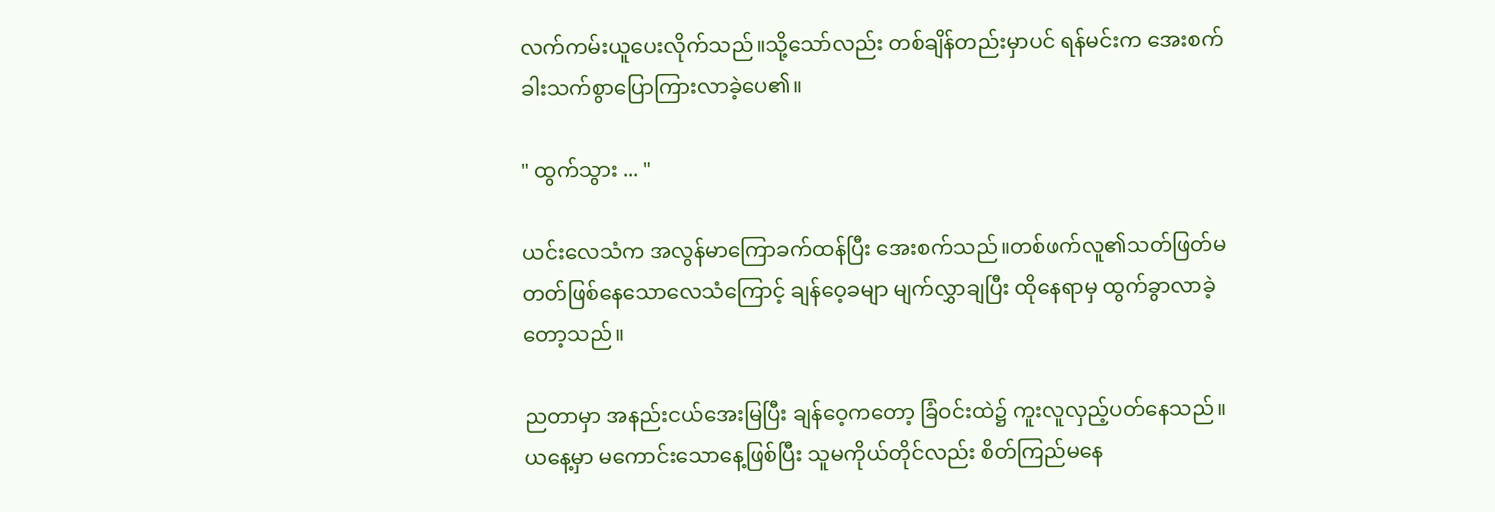လက်ကမ်းယူပေးလိုက်သည်။သို့သော်လည်း တစ်ချိန်တည်းမှာပင် ရန်မင်းက အေးစက်ခါးသက်စွာပြောကြားလာခဲ့ပေ၏။

" ထွက်သွား ... "

ယင်းလေသံက အလွန်မာကြောခက်ထန်ပြီး အေးစက်သည်။တစ်ဖက်လူ၏သတ်ဖြတ်မတတ်ဖြစ်နေသောလေသံကြောင့် ချန်ဝေ့ခမျာ မျက်လွှာချပြီး ထိုနေရာမှ ထွက်ခွာလာခဲ့တော့သည်။

ညတာမှာ အနည်းငယ်‌အေးမြပြီး ချန်ဝေ့ကတော့ ခြံဝင်းထဲ၌ ကူးလူလှည့်ပတ်နေသည်။ယနေ့မှာ မကောင်းသောနေ့ဖြစ်ပြီး သူမကိုယ်တိုင်လည်း စိတ်ကြည်မနေ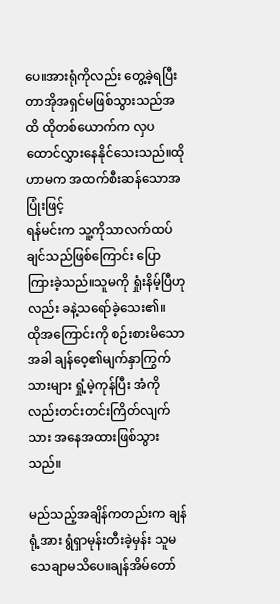ပေ။အားရုံကိုလည်း တွေ့ခဲ့ရပြီး တာအိုအရှင်မဖြစ်သွားသည်အထိ ထိုတစ်ယောက်က လှပထောင်လွှားနေနိုင်သေးသည်။ထိုဟာမက အထက်စီးဆန်သောအပြုံးဖြင့်
ရန်မင်းက သူ့ကိုသာလက်ထပ်ချင်သည်ဖြစ်ကြောင်း ပြောကြားခဲ့သည်။သူမကို ရှုံးနိမ့်ပြီဟုလည်း ‌ခနဲ့သရော်ခဲ့သေး၏။
ထိုအကြောင်းကို စဉ်းစားမိသောအခါ ချန်ဝေ့၏မျက်နှာကြွက်သားများ ရှုံ့မဲ့ကုန်ပြီး အံကိုလည်းတင်းတင်းကြိတ်လျက်သား အနေအထားဖြစ်သွားသည်။

မည်သည့်အချိန်ကတည်းက ချန်ရုံ့အား ရွံရှာမုန်းတီးခဲ့မှန်း သူမ သေချာမသိပေ။ချန်အိမ်တော်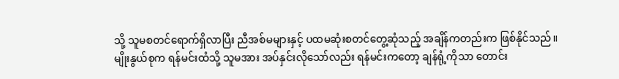သို့ သူမစတင်ရောက်ရှိလာပြီး ညီအစ်မများနှင့် ပထမဆုံးစတင်တွေ့ဆုံသည့် အချိန်ကတည်းက ဖြစ်နိုင်သည်။
မျိုးနွယ်စုက ရန်မင်းထံသို့ သူမအား အပ်နှင်းလိုသော်လည်း ရန်မင်းကတော့ ချန်ရုံ့ကိုသာ တောင်း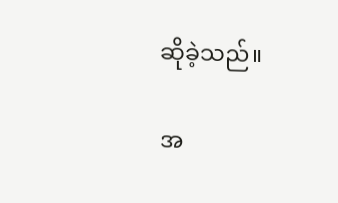ဆိုခဲ့သည်။

အ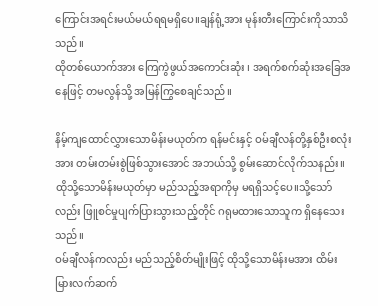ကြောင်းအရင်းမယ်မယ်ရရမရှိပေ။ချန်ရုံ့အား မုန်းတီးကြောင်းကိုသာသိသည်။
ထိုတစ်ယောက်အား ကြေကွဲဖွယ်အကောင်းဆုံး ၊ အရက်စက်ဆုံးအခြေအနေဖြင့် တမလွန်သို့ အမြန်ကြွစေချင်သည်။

နိမ့်ကျထောင်လွှားသောမိန်းမယုတ်က ရန်မင်းနှင့် ဝမ်ချီလန်တို့နှစ်ဦးစလုံးအား တမ်းတမ်းစွဲဖြစ်သွားအောင် အဘယ်သို့ စွမ်းဆောင်လိုက်‌သနည်း။ထိုသို့သောမိန်းမယုတ်မှာ မည်သည့်အရာကိုမှ မရရှိသင့်ပေ။သို့သော်လည်း ဖြူစင်မှုပျက်ပြားသွားသည့်တိုင် ဂရုမထားသောသူက ရှိနေသေးသည်။
ဝမ်ချီလန်ကလည်း မည်သည့်စိတ်မျိုးဖြင့် ထိုသို့သောမိန်းမအား ထိမ်းမြားလက်ဆက်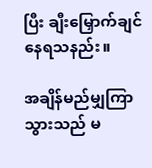ပြီး ချီးမြှောက်ချင်နေရသနည်း။

အချိန်မည်မျှကြာသွားသည် မ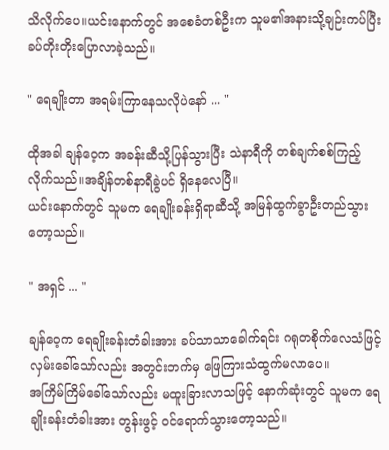သိလိုက်ပေ။ယင်းနောက်တွင် အစေခံတစ်ဦးက သူမ၏အနားသို့ချဉ်းကပ်ပြီး ခပ်တိုးတိုးပြောလာခဲ့သည်။

" ရေချိုးတာ အရမ်းကြာနေသလိုပဲနော် ... "

ထိုအခါ ချန်ဝေ့က အခန်းဆီသို့ပြန်သွားပြီး သဲနာရီကို တစ်ချက်စစ်ကြည့်လိုက်သည်။အချိန်တစ်နာရီခွဲပင် ရှိနေလေပြီ။
ယင်းနောက်တွင် သူမက ရေချိုးခန်းရှိရာဆီသို့ အမြန်ထွက်ခွာဦးတည်သွားတော့သည်။

" အရှင် ... "

ချန်ဝေ့က ရေချိုးခန်းတံခါးအား ခပ်သာသာခေါက်ရင်း ဂရုတစိုက်လေသံဖြင့် လှမ်းခေါ်သော်လည်း အတွင်းဘက်မှ ဖြေကြားသံထွက်မလာပေ။
အကြိမ်ကြိမ်ခေါ်သော်လည်း မထူးခြားလာသဖြင့် နောက်ဆုံးတွင် သူမက ရေချိုးခန်းတံခါးအား တွန်းဖွင့် ဝင်ရောက်သွားတော့သည်။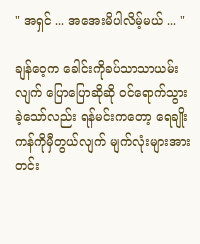" အရှင် ... အအေးမိပါလိမ့်မယ် ... "

ချန်ဝေ့က ခေါင်းကိုခပ်သာသာယမ်းလျက် ပြောပြောဆိုဆို ဝင်ရောက်သွားခဲ့သော်လည်း ရန်မင်းကတော့ ရေချိုးကန်ကိုမှီတွယ်လျက် မျက်လုံးများအား တင်း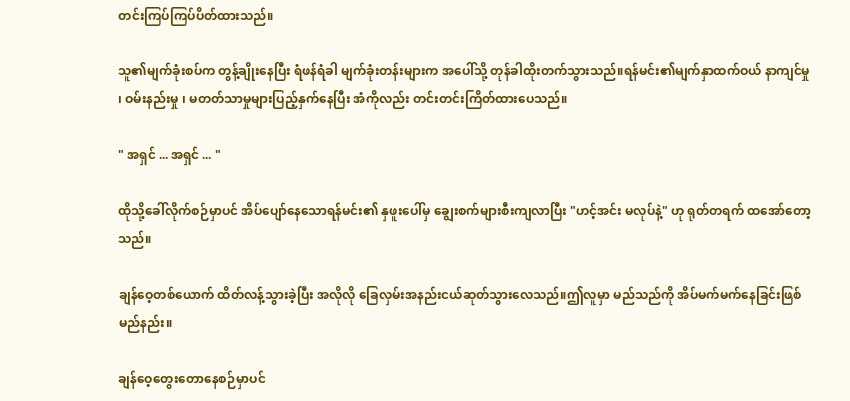တင်းကြပ်ကြပ်ပိတ်ထားသည်။

သူ၏မျက်ခုံးစပ်က တွန့်ချိုးနေပြီး ရံဖန်ရံခါ မျက်ခုံးတန်းများက အပေါ်သို့ တုန်ခါထိုးတက်သွားသည်။ရန်မင်း၏မျက်နှာထက်ဝယ် နာကျင်မှု ၊ ဝမ်းနည်းမှု ၊ မတတ်သာမှုများပြည့်နှက်နေပြီး အံကိုလည်း တင်းတင်းကြိတ်ထားပေသည်။

" အရှင် ... အရှင် ... "

ထိုသို့ခေါ်လိုက်စဉ်မှာပင် အိပ်ပျော်နေသောရန်မင်း၏ နှဖူးပေါ်မှ ချွေးစက်များစီးကျလာပြီး "ဟင့်အင်း မလုပ်နဲ့" ဟု ရုတ်တရက် ထအော်တော့သည်။

ချန်ဝေ့တစ်ယောက် ထိတ်လန့်သွားခဲ့ပြီး အလိုလို ခြေလှမ်းအနည်းငယ်ဆုတ်သွားလေသည်။ဤလူမှာ မည်သည်ကို အိပ်မက်မက်နေခြင်းဖြစ်မည်နည်း။

ချန်ဝေ့တွေးတောနေစဉ်မှာပင်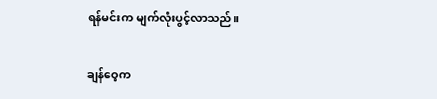ရန်မင်းက မျက်လုံးပွင့်လာသည်။

ချန်ဝေ့က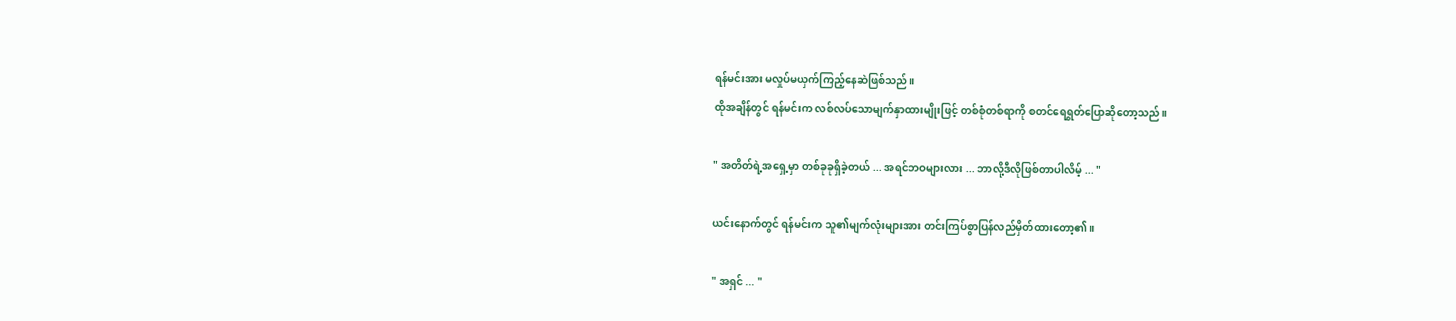ရန်မင်းအား မလှုပ်မယှက်ကြည့်နေဆဲဖြစ်သည်။
ထိုအချိန်တွင် ရန်မင်းက လစ်လပ်သောမျက်နှာထားမျိုးဖြင့် တစ်စုံတစ်ရာကို စတင်ရေရွတ်ပြောဆိုတော့သည်။

" အတိတ်ရဲ့အရှေ့မှာ တစ်ခုခုရှိခဲ့တယ် ... အရင်ဘဝများလား ... ဘာလို့ဒီလိုဖြစ်တာပါလိမ့် ... "

ယင်းနောက်တွင် ရန်မင်းက သူ၏မျက်လုံးများအား တင်းကြပ်စွာပြန်လည်မှိတ်ထားတော့၏။

" အရှင် ... "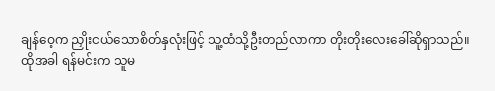ချန်ဝေ့က ညှိုးငယ်သောစိတ်နှလုံးဖြင့် သူ့ထံသို့ဦးတည်လာကာ တိုးတိုးလေးခေါ်ဆိုရှာသည်။
ထိုအခါ ရန်မင်းက သူမ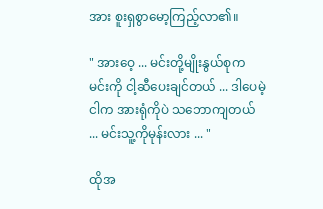အား စူးရှစွာမော့ကြည့်လာ၏။

" အားဝေ့ ... မင်းတို့မျိုးနွယ်စုက မင်းကို ငါ့ဆီပေးချင်တယ် ... ဒါပေမဲ့ ငါက အားရုံကိုပဲ သဘောကျတယ် ... မင်းသူ့ကိုမုန်းလား ... "

ထိုအ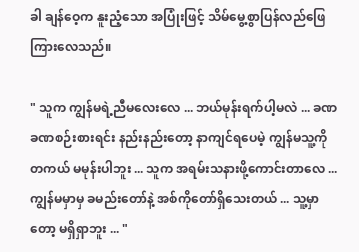ခါ ချန်ဝေ့က နူးညံ့သော အပြုံးဖြင့် သိမ်မွေ့စွာပြန်လည်ဖြေကြားလေသည်။

" သူက ကျွန်မရဲ့ညီမလေးလေ ... ဘယ်မုန်းရက်ပါ့မလဲ ... ခဏခဏစဉ်းစားရင်း နည်းနည်းတော့ နာကျင်ရပေမဲ့ ကျွန်မသူ့ကို တကယ် မမုန်းပါဘူး ... သူက အရမ်းသနားဖို့ကောင်းတာလေ ... ကျွန်မမှာမှ ခမည်းတော်နဲ့ အစ်ကိုတော်ရှိသေးတယ် ... သူ့မှာတော့ မရှိရှာဘူး ... "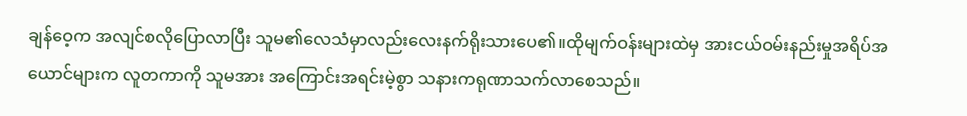ချန်ဝေ့က အလျင်စလိုပြောလာပြီး သူမ၏လေသံမှာလည်းလေးနက်ရိုးသားပေ၏။ထိုမျက်ဝန်းများထဲမှ အားငယ်ဝမ်းနည်းမှုအရိပ်အယောင်များက လူတကာကို သူမအား အကြောင်းအရင်းမဲ့စွာ သနားကရုဏာသက်လာစေသည်။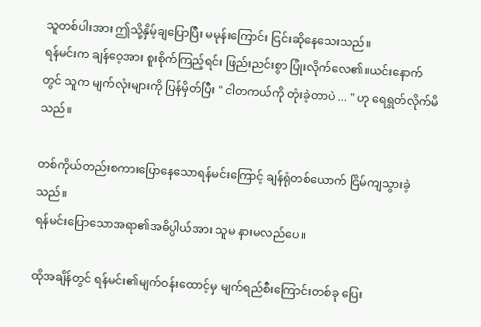သူတစ်ပါးအား ဤသို့နှိမ့်ချပြောပြီး မမုန်း‌ကြောင်း ငြင်းဆိုနေသေးသည်။
ရန်မင်းက ချန်ဝေ့အား စူးစိုက်ကြည့်ရင်း ဖြည်းညင်းစွာ ပြုံးလိုက်လေ၏။ယင်းနောက်တွင် သူက မျက်လုံးများကို ပြန်မှိတ်ပြီး " ငါတကယ်ကို တုံးခဲ့တာပဲ ... " ဟု ရေရွတ်လိုက်မိသည်။

တစ်ကိုယ်တည်းစကားပြောနေသောရန်မင်းကြောင့် ချန်ရုံတစ်ယောက် ငြိမ်ကျသွားခဲ့သည်။
ရန်မင်းပြောသောအရာ၏အဓိပ္ပါယ်အား သူမ နားမလည်ပေ။

ထိုအချိန်တွင် ရန်မင်း၏မျက်ဝန်းထောင့်မှ မျက်ရည်စီးကြောင်းတစ်ခု ပြေး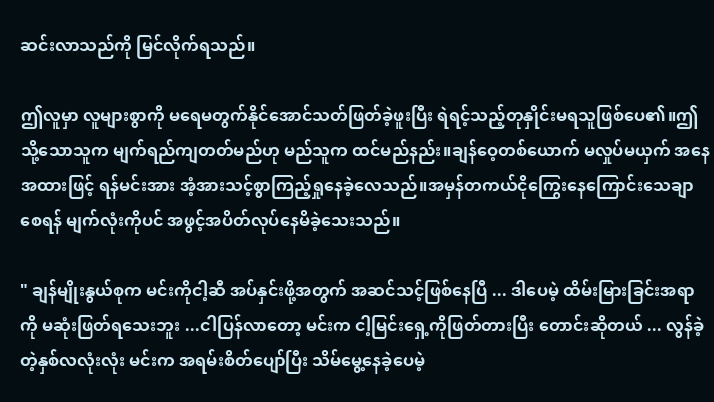ဆင်းလာသည်ကို မြင်လိုက်ရသည်။

ဤလူမှာ လူများစွာကို မရေမတွက်နိုင်အောင်သတ်ဖြတ်ခဲ့ဖူးပြီး ရဲရင့်သည့်တုနှိုင်းမရသူဖြစ်ပေ၏။ဤသို့သောသူက မျက်ရည်ကျတတ်မည်ဟု မည်သူက ထင်မည်နည်း။ချန်ဝေ့တစ်ယောက် မလှုပ်မယှက် အနေအထားဖြင့် ရန်မင်းအား အံ့အားသင့်စွာကြည့်ရှုနေခဲ့လေသည်။အမှန်တကယ်ငိုကြွေးနေကြောင်းသေချာစေရန် မျက်လုံးကိုပင် အဖွင့်အပိတ်လုပ်နေမိခဲ့သေးသည်။

" ချန်မျိုးနွယ်စုက မင်းကိုငါ့ဆီ အပ်နှင်းဖို့အတွက် အဆင်သင့်ဖြစ်နေပြီ ... ဒါပေမဲ့ ထိမ်းမြားခြင်းအရာကို မဆုံးဖြတ်ရသေးဘူး ...ငါပြန်လာတော့ မင်းက ငါ့မြင်းရှေ့ကိုဖြတ်တားပြီး တောင်းဆိုတယ် ... လွန်ခဲ့တဲ့နှစ်လလုံးလုံး မင်းက အရမ်းစိတ်ပျော်ပြီး သိမ်မွေ့နေခဲ့ပေမဲ့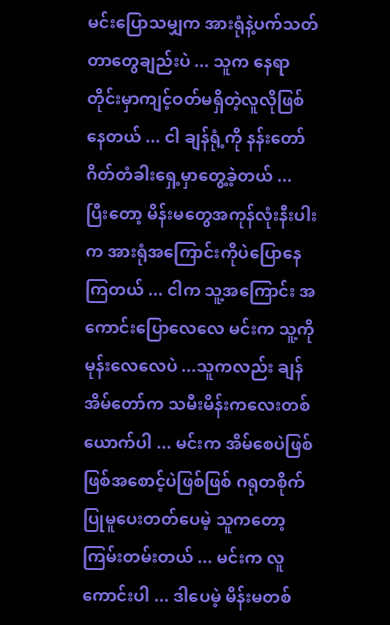မင်းပြောသမျှက အားရုံနဲ့ပက်သတ်တာတွေချည်းပဲ ... သူက နေရာတိုင်းမှာကျင့်ဝတ်မရှိတဲ့လူလိုဖြစ်နေတယ် ... ငါ ချန်ရုံ့ကို နန်းတော်ဂိတ်တံခါးရှေ့မှာတွေ့ခဲ့တယ် ... ပြီးတော့ မိန်းမတွေအကုန်လုံးနီးပါးက အားရုံအကြောင်းကိုပဲပြောနေကြတယ် ... ငါက သူ့အကြောင်း အကောင်းပြောလေလေ မင်းက သူ့ကိုမုန်းလေလေပဲ ...သူကလည်း ချန်အိမ်တော်က သမီးမိန်းကလေးတစ်ယောက်ပါ ... မင်းက အိမ်စေပဲဖြစ်ဖြစ်အစောင့်ပဲဖြစ်ဖြစ် ဂရုတစိုက်ပြုမူပေးတတ်ပေမဲ့ သူကတော့ ကြမ်းတမ်းတယ် ... မင်းက လူကောင်းပါ ... ဒါပေမဲ့ မိန်းမတစ်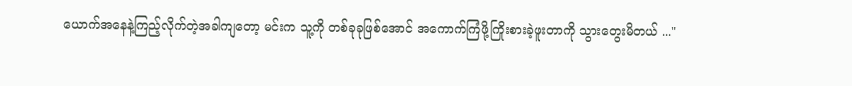ယောက်အနေနဲ့ကြည့်လိုက်တဲ့အခါကျတော့ မင်းက သူ့ကို တစ်ခုခုဖြစ်အောင် အကောက်ကြံဖို့ကြိုးစားခဲ့ဖူးတာကို သွားတွေးမိတယ် ..."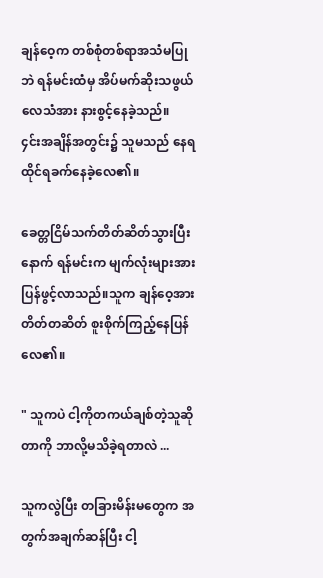ချန်ဝေ့က တစ်စုံတစ်ရာအသံမပြုဘဲ ရန်မင်းထံမှ အိပ်မက်ဆိုးသဖွယ်လေသံအား နားစွင့်နေခဲ့သည်။
၄င်းအချိန်အတွင်း၌ သူမသည် နေရထိုင်ရခက်နေခဲ့လေ၏။

ခေတ္တငြိမ်သက်တိတ်ဆိတ်သွားပြီးနောက် ရန်မင်းက မျက်လုံးများအား ပြန်ဖွင့်လာသည်။သူက ချန်ဝေ့အား တိတ်တဆိတ် စူးစိုက်ကြည့်နေပြန်လေ၏။

" သူကပဲ ငါ့ကိုတကယ်ချစ်တဲ့သူဆိုတာကို ဘာလို့မသိခဲ့ရတာလဲ ...

သူကလွဲပြီး တခြားမိန်းမတွေက အတွက်အချက်ဆန်ပြီး ငါ့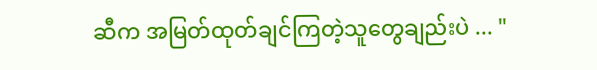ဆီက အမြတ်ထုတ်ချင်ကြတဲ့သူတွေချည်းပဲ ... "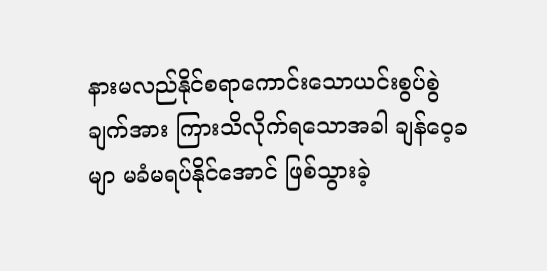နားမလည်နိုင်စရာကောင်းသောယင်းစွပ်စွဲချက်အား ကြားသိလိုက်ရသောအခါ ချန်ဝေ့ခမျာ မခံမရပ်နိုင်အောင် ဖြစ်သွားခဲ့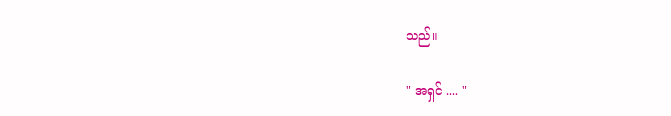သည်။

" အရှင် .... "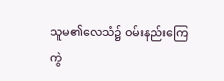သူမ၏လေသံ၌ ဝမ်းနည်းကြေကွဲ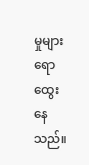မှုများ ရောထွေးနေသည်။